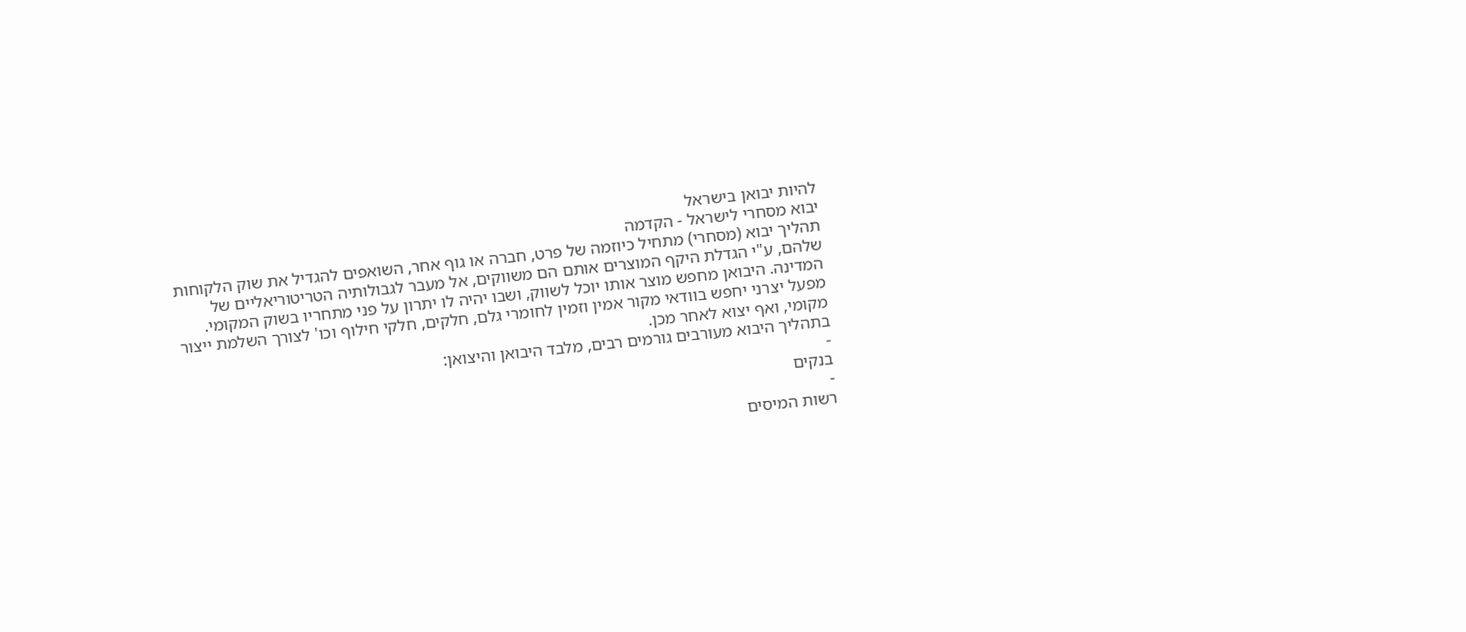להיות יבואן בישראל
יבוא מסחרי לישראל - הקדמה
תהליך יבוא (מסחרי) מתחיל כיוזמה של פרט, חברה או גוף אחר, השואפים להגדיל את שוק הלקוחות שלהם, ע"י הגדלת היקף המוצרים אותם הם משווקים, אל מעבר לגבולותיה הטריטוריאליים של המדינה. היבואן מחפש מוצר אותו יוכל לשווק, ושבו יהיה לו יתרון על פני מתחריו בשוק המקומי.
מפעל יצרני יחפש בוודאי מקור אמין וזמין לחומרי גלם, חלקים, חלקי חילוף וכו' לצורך השלמת ייצור מקומי, ואף יצוא לאחר מכן.
בתהליך היבוא מעורבים גורמים רבים, מלבד היבואן והיצואן:
-
בנקים
-
רשות המיסים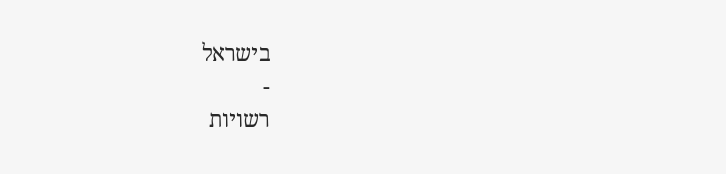בישראל
-
רשויות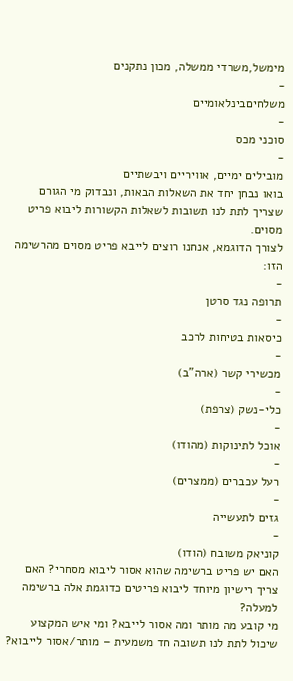מימשל,משרדי ממשלה, מכון נתקנים
-
משלחיםבינלאומיים
-
סוכני מכס
-
מובילים ימיים, אוויריים ויבשתיים
בואו נבחן יחד את השאלות הבאות, ונבדוק מי הגורם שצריך לתת לנו תשובות לשאלות הקשורות ליבוא פריט מסוים.
לצורך הדוגמא, אנחנו רוצים לייבא פריט מסוים מהרשימה הזו:
-
תרופה נגד סרטן
-
כיסאות בטיחות לרכב
-
מכשירי קשר (ארה"ב)
-
כלי-נשק (צרפת)
-
אוכל לתינוקות (מהודו)
-
רעל עכברים (ממצרים)
-
גזים לתעשייה
-
קוניאק משובח (הודו)
האם יש פריט ברשימה שהוא אסור ליבוא מסחרי? האם צריך רישיון מיוחד ליבוא פריטים כדוגמת אלה ברשימה למעלה?
מי קובע מה מותר ומה אסור לייבא? ומי איש המקצוע שיכול לתת לנו תשובה חד משמעית – מותר/אסור לייבוא?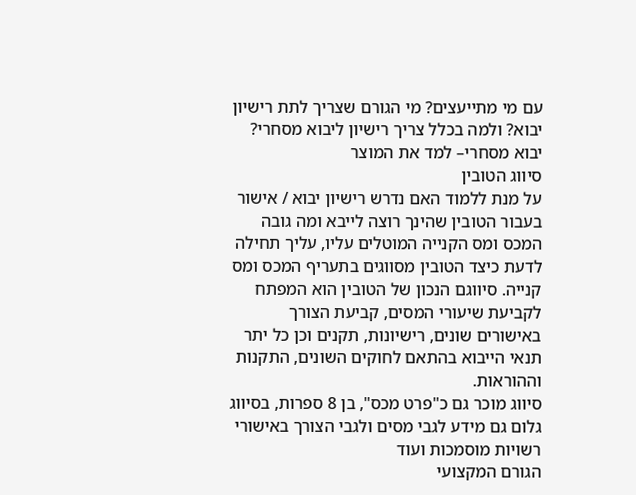עם מי מתייעצים? מי הגורם שצריך לתת רישיון יבוא? ולמה בכלל צריך רישיון ליבוא מסחרי?
יבוא מסחרי– למד את המוצר
סיווג הטובין
על מנת ללמוד האם נדרש רישיון יבוא / אישור בעבור הטובין שהינך רוצה לייבא ומה גובה המכס ומס הקנייה המוטלים עליו, עליך תחילה לדעת כיצד הטובין מסווגים בתעריף המכס ומס קנייה. סיווגם הנכון של הטובין הוא המפתח לקביעת שיעורי המסים, קביעת הצורך באישורים שונים, רישיונות, תקנים וכן כל יתר תנאי הייבוא בהתאם לחוקים השונים, התקנות וההוראות.
סיווג מוכר גם כ"פרט מכס", בן 8 ספרות, בסיווג גלום גם מידע לגבי מסים ולגבי הצורך באישורי רשויות מוסמכות ועוד
הגורם המקצועי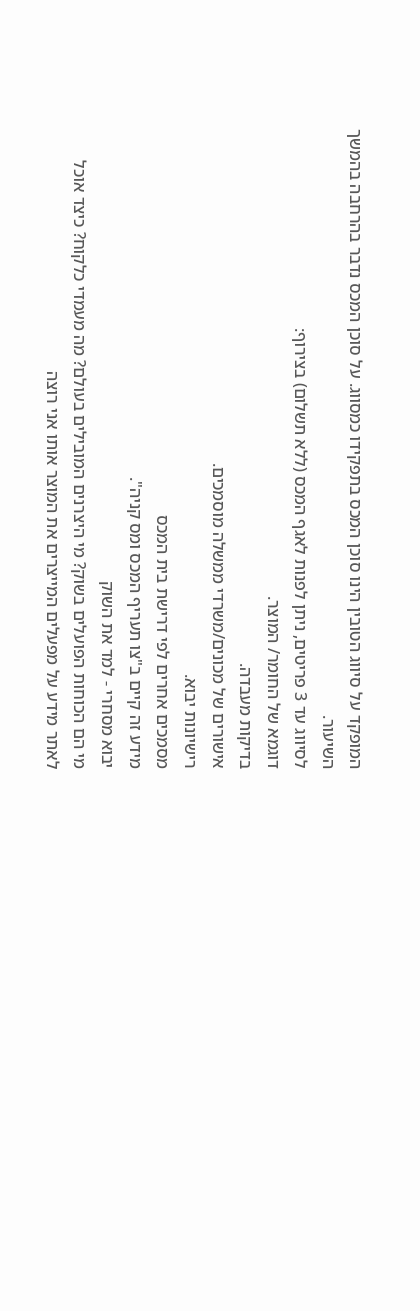המופקד על סיווג הטובין הינו סוכן המכס בתפקידו כמסווג. על סוכן המכס נדבר בהרחבה בהמשך השיעור.
לסיווג עד 3 פריטים, ניתן לפנות לאגף המכס (ללא תשלום) בצירוף:
דוגמא של החומר/ המוצר.
בדיקות מעבדה.
אישורים של מכונים/משרדי ממשלה מוסמכים.
רישיונות יבוא.
מסמכים אחרים לפי דרישת בית המכס
מידע זה קיים ב"צו תעריף המכס ומס קניה".
יבוא מסחרי - למד את השוק
מי הם הכוחות הפועלים בשוק? מי היצרנים המובילים בעולם? מה מעמדי כלקוח? כיצד אוכל לאתר מידע על מפעלים המייצרים את המוצר אותו אני רוצה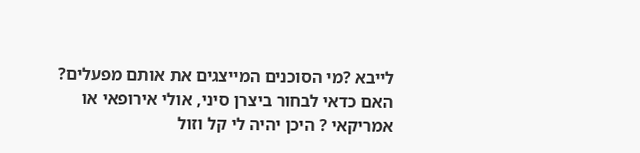לייבא ?מי הסוכנים המייצגים את אותם מפעלים?
האם כדאי לבחור ביצרן סיני, אולי אירופאי או אמריקאי ? היכן יהיה לי קל וזול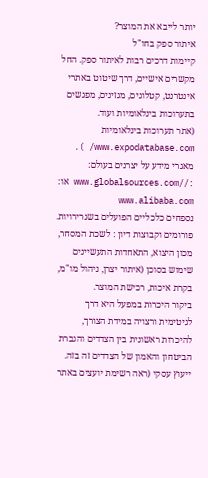יותר לייבא את המוצר?
איתור ספק בחו"ל
קיימות דרכים רבות לאיתור ספק. החל מקשרים אישיים, דרך שיטוט באתרי אינטרנט, קטלוגים, מגזינים, מפגשים בתערוכות בינלאומיות ועוד.
(אתר תערוכות בינלאומיות www.expodatabase.com/ ).
מאגרי מידע על יצרנים בעולם: ://www.globalsources.com או: www.alibaba.com
נספחים כלכליים הפועלים בשגרירויות.
פורומים וקבוצות דיון : לשכת המסחר, מכון היצוא, התאחדות התעשיינים
שימוש בסוכן (איתור יצרן, ניהול מו"מ, בקרת איכות, רכישת המוצר.
ביקור היכרות במפעל היא דרך לגיטימית ורצויה במידת הצורך, להיכרות ראשונית בין הצדדים והגברת הביטחון והאמון של הצדדים זה בזה.
ייעוץ עסקי (ראה רשימת יועצים באתר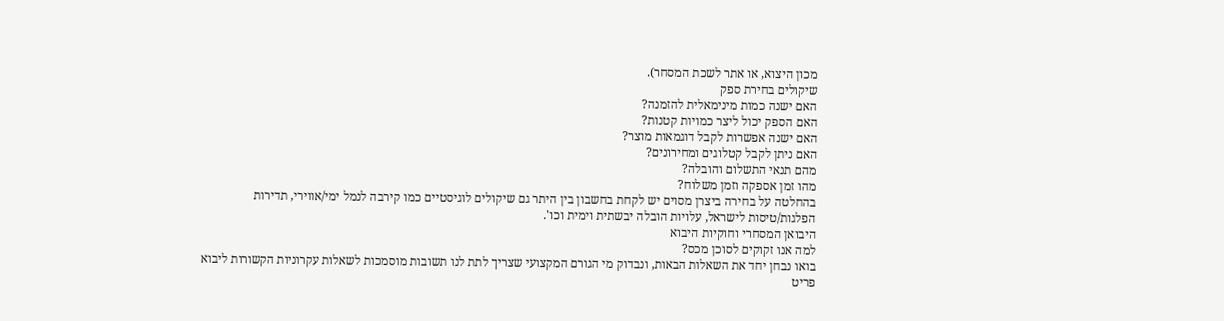מכון היצוא, או אתר לשכת המסחר).
שיקולים בחירת ספק
האם ישנה כמות מינימאלית להזמנה?
האם הספק יכול ליצר כמויות קטנות?
האם ישנה אפשרות לקבל דוגמאות מוצר?
האם ניתן לקבל קטלוגים ומחירונים?
מהם תנאי התשלום והובלה?
מהו זמן אספקה וזמן משלוח?
בהחלטה על בחירה ביצרן מסוים יש לקחת בחשבון בין היתר גם שיקולים לוגיסטיים כמו קירבה לנמל ימי/אווירי, תדירות הפלגות/טיסות לישראל, עלויות הובלה יבשתית וימית וכו'.
היבואן המסחרי וחוקיות היבוא
למה אנו זקוקים לסוכן מכס?
בואו נבחן יחד את השאלות הבאות, ונבדוק מי הגורם המקצועי שצריך לתת לנו תשובות מוסמכות לשאלות עקרוניות הקשורות ליבוא פריט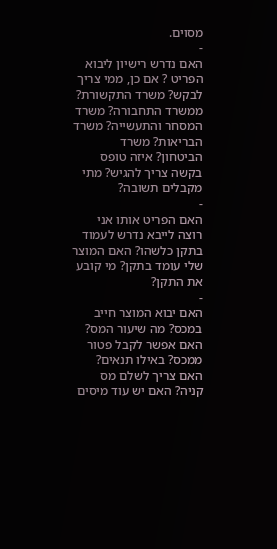מסוים.
-
האם נדרש רישיון ליבוא הפריט ? אם כן, ממי צריך לבקש? משרד התקשורת? ממשרד התחבורה? משרד המסחר והתעשייה? משרד הבריאות? משרד הביטחון? איזה טופס בקשה צריך להגיש? מתי מקבלים תשובה?
-
האם הפריט אותו אני רוצה לייבא נדרש לעמוד בתקן כלשהו? האם המוצר שלי עומד בתקן? מי קובע את התקן?
-
האם יבוא המוצר חייב במכס? מה שיעור המס? האם אפשר לקבל פטור ממכס? באילו תנאים? האם צריך לשלם מס קניה? האם יש עוד מיסים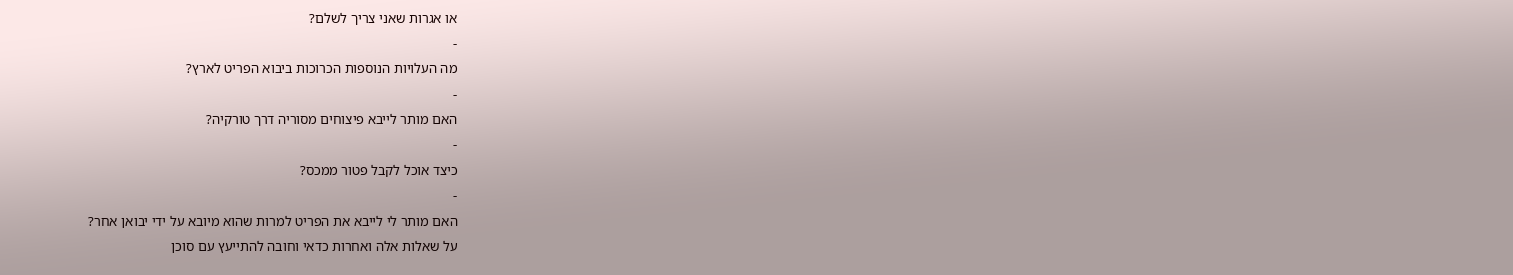או אגרות שאני צריך לשלם?
-
מה העלויות הנוספות הכרוכות ביבוא הפריט לארץ?
-
האם מותר לייבא פיצוחים מסוריה דרך טורקיה?
-
כיצד אוכל לקבל פטור ממכס?
-
האם מותר לי לייבא את הפריט למרות שהוא מיובא על ידי יבואן אחר?
על שאלות אלה ואחרות כדאי וחובה להתייעץ עם סוכן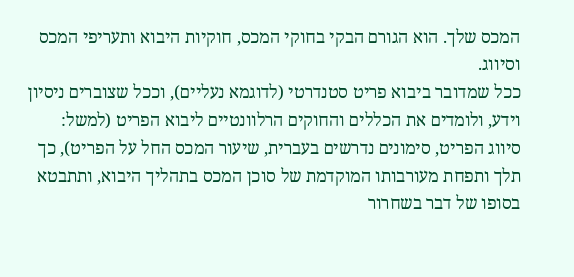המכס שלך. הוא הגורם הבקי בחוקי המכס, חוקיות היבוא ותעריפי המכס וסיווג.
ככל שמדובר ביבוא פריט סטנדרטי (לדוגמא נעליים), וככל שצוברים ניסיון וידע, ולומדים את הכללים והחוקים הרלוונטיים ליבוא הפריט (למשל: סיווג הפריט, סימונים נדרשים בעברית, שיעור המכס החל על הפריט), כך תלך ותפחת מעורבותו המוקדמת של סוכן המכס בתהליך היבוא, ותתבטא בסופו של דבר בשחרור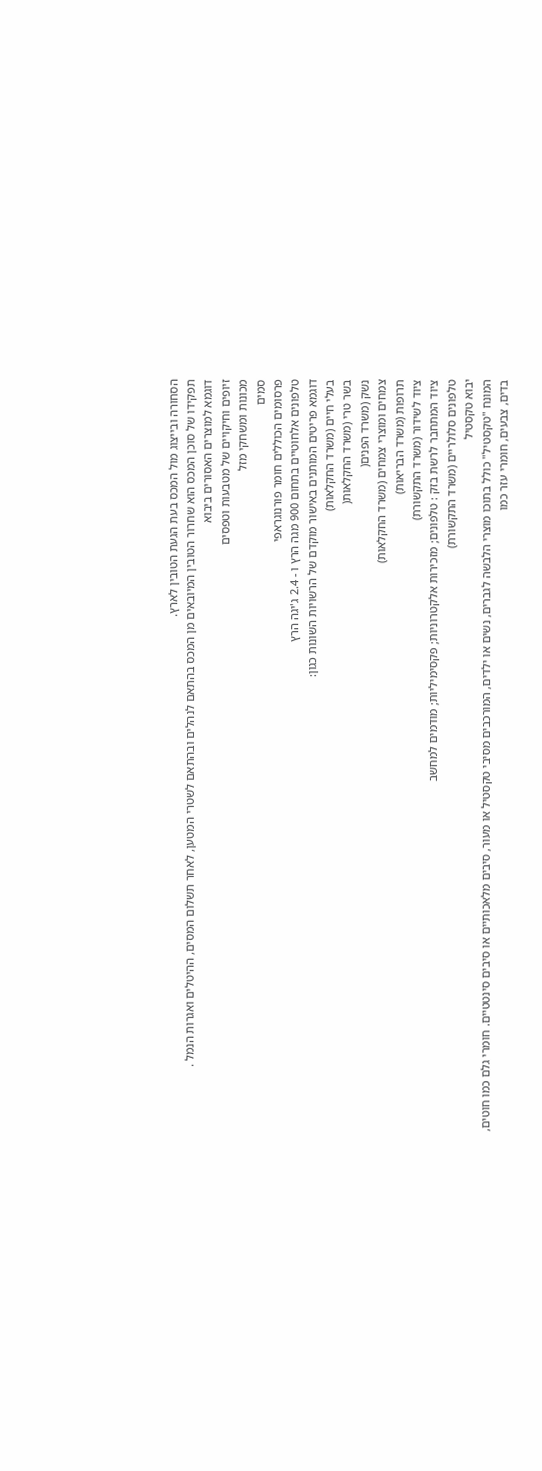הסחורה ובייצוג מול המכס בעת הגעת הטובין לארץ.
תפקידו של סוכן המכס הוא שחרור הטובין המיובאים מן המכס בהתאם לנהלים ובהתאם לשטרי המטען, לאחר תשלום המסים, ההיטלים ואגרות הנמל .
דוגמא למוצרים האסורים ביבוא
זיופים וחיקויים של מטבעות וטפסים
מכונות ומשחקי מזל
סמים
פרסומים הכוללים חומר פורנוגראפי
טלפונים אלחוטיים בתחום 900 מגה הרץ ו - 2.4 ג'יגה הרץ
דוגמא פריטים המותנים באישור מוקדם של הרשויות השונות כגון:
בעלי חיים (משרד החקלאות)
בשר טרי (משרד החקלאות(
נשק (משרד הפנים(
צמחים ומוצרי צמחים (משרד החקלאות)
תרופות (משרד הבריאות)
ציוד לשידור (משרד התקשורת)
ציוד המתחבר לרשת בזק : טלפונים; מזכירות אלקטרוניות; פקסימיליות; מודמים למחשב
טלפונים סלולריים (משרד התקשורת)
יבוא טקסטיל
המונח "טקסטיל" כולל בתוכו מוצרי הלבשה לגברים, נשים או ילדים, המורכבים מסיבי טקסטיל או מעור, סיבים מלאכותיים או סיבים סינטטיים. חומרי גלם כמו חוטים, בדים, צבעים, חומרי עזר כמו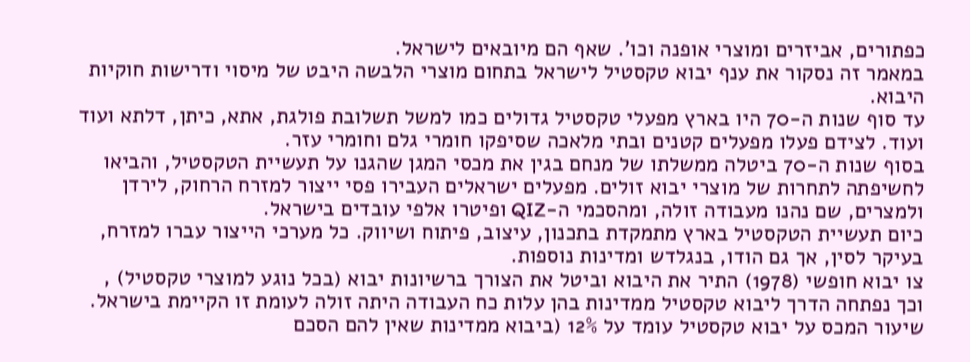כפתורים, אביזרים ומוצרי אופנה וכו'. שאף הם מיובאים לישראל.
במאמר זה נסקור את ענף יבוא טקסטיל לישראל בתחום מוצרי הלבשה היבט של מיסוי ודרישות חוקיות היבוא.
עד סוף שנות ה-70 היו בארץ מפעלי טקסטיל גדולים כמו למשל תשלובת פולגת, אתא, כיתן, דלתא ועוד ועוד. לצידם פעלו מפעלים קטנים ובתי מלאכה שסיפקו חומרי גלם וחומרי עזר.
בסוף שנות ה-70 ביטלה ממשלתו של מנחם בגין את מכסי המגן שהגנו על תעשיית הטקסטיל, והביאו לחשיפתה לתחרות של מוצרי יבוא זולים. מפעלים ישראלים העבירו פסי ייצור למזרח הרחוק, לירדן ולמצרים, שם נהנו מעבודה זולה, ומהסכמי ה-QIZ ופיטרו אלפי עובדים בישראל.
כיום תעשיית הטקסטיל בארץ מתמקדת בתכנון, עיצוב, פיתוח ושיווק. כל מערכי הייצור עברו למזרח, בעיקר לסין, אך גם הודו, בנגלדש ומדינות נוספות.
צו יבוא חופשי (1978) התיר את היבוא וביטל את הצורך ברשיונות יבוא (בכל נוגע למוצרי טקסטיל) , וכך נפתחה הדרך ליבוא טקסטיל ממדינות בהן עלות כח העבודה היתה זולה לעומת זו הקיימת בישראל.
שיעור המכס על יבוא טקסטיל עומד על 12% (ביבוא ממדינות שאין להם הסכם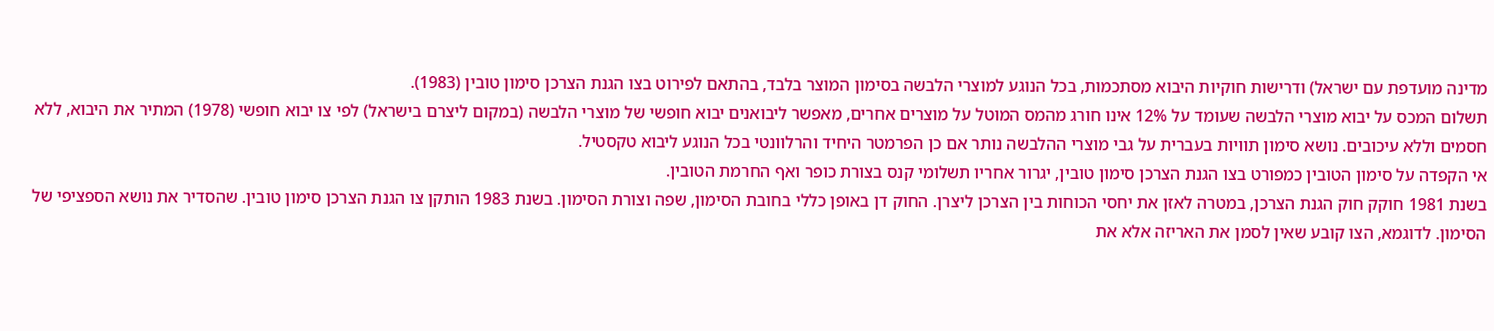מדינה מועדפת עם ישראל) ודרישות חוקיות היבוא מסתכמות, בכל הנוגע למוצרי הלבשה בסימון המוצר בלבד, בהתאם לפירוט בצו הגנת הצרכן סימון טובין (1983).
תשלום המכס על יבוא מוצרי הלבשה שעומד על 12% אינו חורג מהמס המוטל על מוצרים אחרים, מאפשר ליבואנים יבוא חופשי של מוצרי הלבשה (במקום ליצרם בישראל) לפי צו יבוא חופשי (1978) המתיר את היבוא, ללא חסמים וללא עיכובים. נושא סימון תוויות בעברית על גבי מוצרי ההלבשה נותר אם כן הפרמטר היחיד והרלוונטי בכל הנוגע ליבוא טקסטיל.
אי הקפדה על סימון הטובין כמפורט בצו הגנת הצרכן סימון טובין, יגרור אחריו תשלומי קנס בצורת כופר ואף החרמת הטובין.
בשנת 1981 חוקק חוק הגנת הצרכן, במטרה לאזן את יחסי הכוחות בין הצרכן ליצרן. החוק דן באופן כללי בחובת הסימון, שפה וצורת הסימון. בשנת 1983 הותקן צו הגנת הצרכן סימון טובין. שהסדיר את נושא הספציפי של הסימון. לדוגמא, הצו קובע שאין לסמן את האריזה אלא את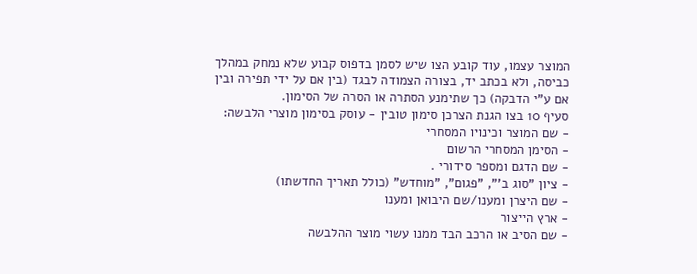המוצר עצמו, עוד קובע הצו שיש לסמן בדפוס קבוע שלא נמחק במהלך כביסה, ולא בכתב יד, בצורה הצמודה לבגד (בין אם על ידי תפירה ובין אם ע"י הדבקה) כך שתימנע הסתרה או הסרה של הסימון.
סעיף 10 בצו הגנת הצרכן סימון טובין - עוסק בסימון מוצרי הלבשה:
- שם המוצר וכינויו המסחרי
- הסימן המסחרי הרשום
- שם הדגם ומספר סידורי .
- ציון "סוג ב'", "פגום", "מוחדש" (כולל תאריך החדשתו)
- שם היצרן ומענו/שם היבואן ומענו
- ארץ הייצור
- שם הסיב או הרכב הבד ממנו עשוי מוצר ההלבשה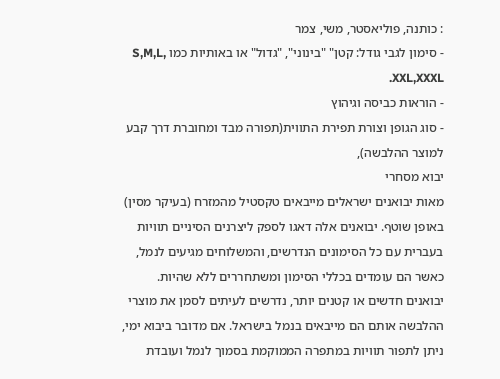: כותנה, פוליאסטר, משי, צמר
- סימון לגבי גודל: קטן" "בינוני", "גדול" או באותיות כמו S,M,L, XXL,XXXL.
- הוראות כביסה וגיהוץ
- סוג הגופן וצורת תפירת התווית(תפורה מבד ומחוברת דרך קבע למוצר ההלבשה),
יבוא מסחרי
מאות יבואנים ישראלים מייבאים טקסטיל מהמזרח (בעיקר מסין) באופן שוטף. יבואנים אלה דאגו לספק ליצרנים הסיניים תוויות בעברית עם כל הסימונים הנדרשים, והמשלוחים מגיעים לנמל, כאשר הם עומדים בכללי הסימון ומשתחררים ללא שהיות.
יבואנים חדשים או קטנים יותר, נדרשים לעיתים לסמן את מוצרי ההלבשה אותם הם מייבאים בנמל בישראל. אם מדובר ביבוא ימי, ניתן לתפור תוויות במתפרה הממוקמת בסמוך לנמל ועובדת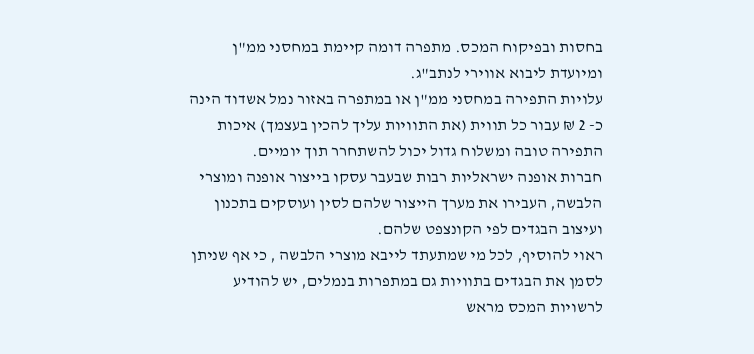בחסות ובפיקוח המכס. מתפרה דומה קיימת במחסני ממ"ן ומיועדת ליבוא אווירי לנתב"ג.
עלויות התפירה במחסני ממ"ן או במתפרה באזור נמל אשדוד הינה כ- 2 ₪ עבור כל תווית (את התוויות עליך להכין בעצמך) איכות התפירה טובה ומשלוח גדול יכול להשתחרר תוך יומיים.
חברות אופנה ישראליות רבות שבעבר עסקו בייצור אופנה ומוצרי הלבשה, העבירו את מערך הייצור שלהם לסין ועוסקים בתכנון ועיצוב הבגדים לפי הקונצפט שלהם.
ראוי להוסיף, לכל מי שמתעתד לייבא מוצרי הלבשה , כי אף שניתן לסמן את הבגדים בתוויות גם במתפרות בנמלים, יש להודיע לרשויות המכס מראש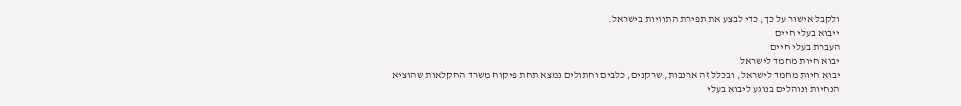ולקבל אישור על כך, כדי לבצע את תפירת התוויות בישראל.
ייבוא בעלי חיים
העברת בעלי חיים
יבוא חיות מחמד לישראל
יבוא חיות מחמד לישראל, ובכלל זה ארנבות, שרקנים, כלבים וחתולים נמצא תחת פיקוח משרד החקלאות שהוציא הנחיות ונוהלים בנוגע ליבוא בעלי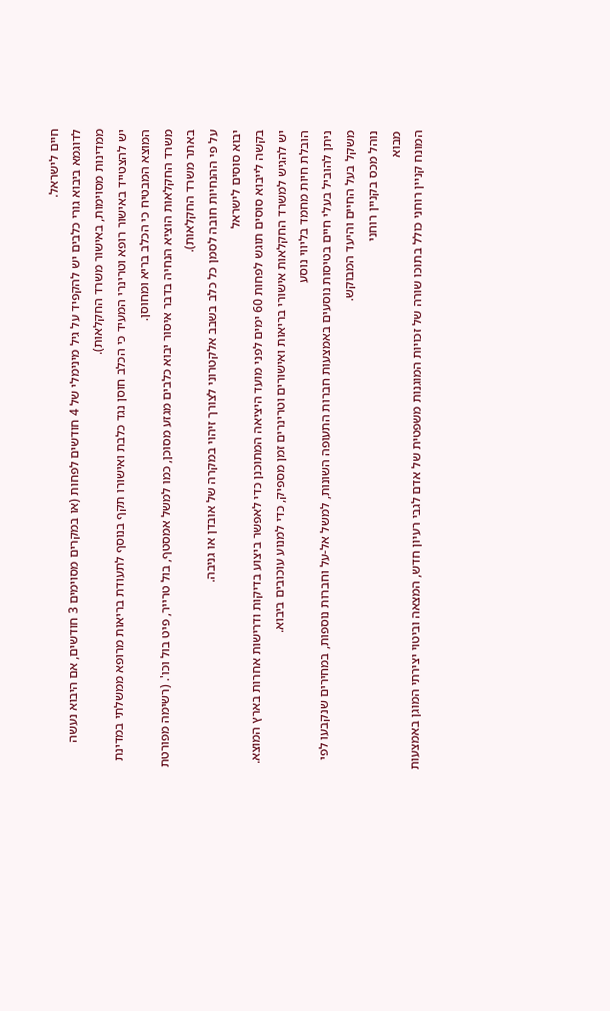חיים לישראל.
לדוגמא ביבוא גורי כלבים יש להקפיד על גיל מינימלי של 4 חודשים לפחות (או במקרים מסוימים 3 חודשים, אם היבוא נעשה ממדינות מסוימות, באישור משרד החקלאות).
יש להצטייד באישור רופא וטרינרי המעיד כי הכלב חוסן נגד כלבת ואישורו תקף בנוסף לתעודת בריאות מרופא ממשלתי במדינת המוצא המבטיח כי הכלב בריא ומחוסן.
משרד החקלאות הוציא הנחיה בדבר איסור יבוא כלבים מגזע מסוכן, כמו למשל אמסטף, בול טרייר, פיט בול וכו'. (רשימה מפורטת באתר משרד החקלאות).
על פי ההנחיות חובה לסמן כל כלב בשבב אלקטרוני לצורך זיהוי במקרה של אובדן או גניבה.
יבוא סוסים לישראל
בקשה לייבוא סוסים תוגש לפחות 60 ימים לפני מועד היציאה המתוכנן כדי לאפשר ביצוע בדיקות ודרישות אחרות בארץ המוצא. יש להגיש למשרד החקלאות אישורי בריאות ואישורים וטרינרים זמן מספיק, כדי למנוע עוכובים ביבוא.
הובלת חיות מחמד בליווי נוסע
ניתן להוביל בעלי חיים בטיסות נוסעים באמצעות חברות התעופה השונות, למשל אל-על וחברות נוספות, במחירים שנקבעו לפי משקל בעל החיים והיעד המבוקש.
נוהל מכס בקניין רוחני
מבוא
המונח קניין רוחני כולל בתוכו שורה של זכויות המוגנות משפטית של אדם לגבי רעיון חדש, המצאה וביטוי יצירתי המוגן באמצעות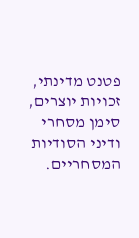פטנט מדינתי, זכויות יוצרים, סימן מסחרי ודיני הסודיות המסחריים.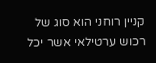קניין רוחני הוא סוג של רכוש ערטילאי אשר יכל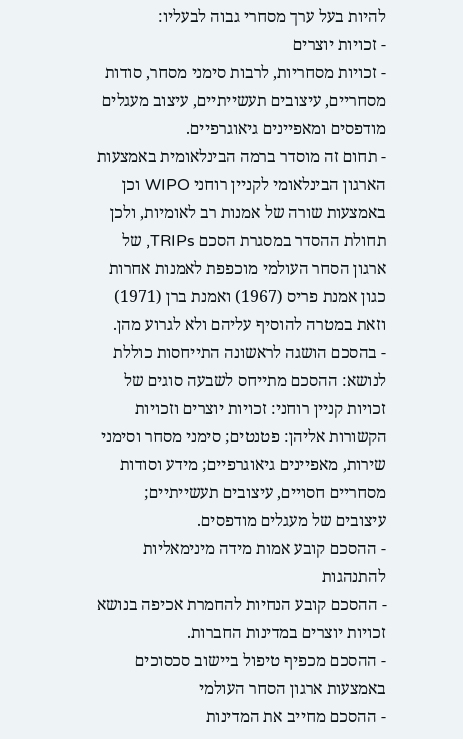להיות בעל ערך מסחרי גבוה לבעליו:
- זכויות יוצרים
- זכויות מסחריות, לרבות סימני מסחר, סודות מסחריים, עיצובים תעשייתיים, עיצוב מעגלים מודפסים ומאפיינים גיאוגרפיים.
- תחום זה מוסדר ברמה הבינלאומית באמצעות הארגון הבינלאומי לקניין רוחני WIPO וכן באמצעות שורה של אמנות רב לאומיות, ולכן תחולת ההסדר במסגרת הסכם TRIPs, של ארגון הסחר העולמי מוכפפת לאמנות אחרות כגון אמנת פריס (1967) ואמנת ברן (1971) וזאת במטרה להוסיף עליהם ולא לגרוע מהן.
- בהסכם הושגה לראשונה התייחסות כוללת לנושא: ההסכם מתייחס לשבעה סוגים של זכויות קניין רוחני: זכויות יוצרים וזכויות הקשורות אליהן: פטנטים; סימני מסחר וסימני שירות, מאפיינים גיאוגרפיים; מידע וסודות מסחריים חסויים, עיצובים תעשייתיים; עיצובים של מעגלים מודפסים.
- ההסכם קובע אמות מידה מינימאליות להתנהגות
- ההסכם קובע הנחיות להחמרת אכיפה בנושא זכויות יוצרים במדינות החברות.
- ההסכם מכפיף טיפול ביישוב סכסוכים באמצעות ארגון הסחר העולמי
- ההסכם מחייב את המדינות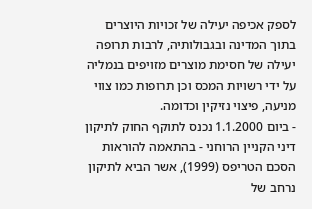לספק אכיפה יעילה של זכויות היוצרים בתוך המדינה ובגבולותיה, לרבות תרופה יעילה של חסימת מוצרים מזויפים בנמליה על ידי רשויות המכס וכן תרופות כמו צווי מניעה, פיצוי נזיקין וכדומה.
- ביום 1.1.2000 נכנס לתוקף החוק לתיקון דיני הקניין הרוחני - בהתאמה להוראות הסכם הטריפס (1999), אשר הביא לתיקון נרחב של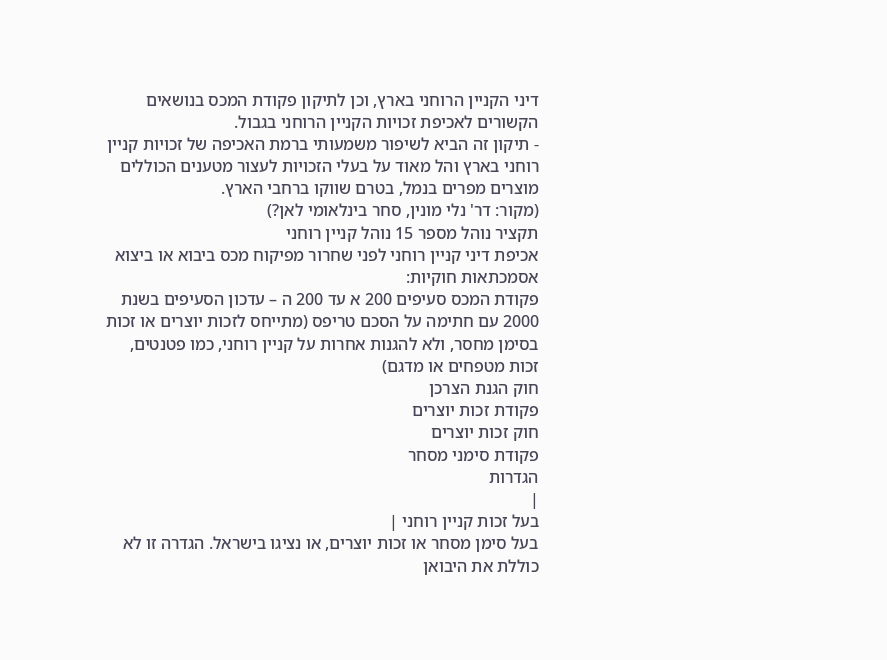דיני הקניין הרוחני בארץ, וכן לתיקון פקודת המכס בנושאים הקשורים לאכיפת זכויות הקניין הרוחני בגבול.
- תיקון זה הביא לשיפור משמעותי ברמת האכיפה של זכויות קניין רוחני בארץ והל מאוד על בעלי הזכויות לעצור מטענים הכוללים מוצרים מפרים בנמל, בטרם שווקו ברחבי הארץ.
(מקור: דר' נלי מונין, סחר בינלאומי לאן?)
תקציר נוהל מספר 15 נוהל קניין רוחני
אכיפת דיני קניין רוחני לפני שחרור מפיקוח מכס ביבוא או ביצוא
אסמכתאות חוקיות:
פקודת המכס סעיפים 200 א עד 200 ה – עדכון הסעיפים בשנת 2000 עם חתימה על הסכם טריפס (מתייחס לזכות יוצרים או זכות בסימן מחסר, ולא להגנות אחרות על קניין רוחני, כמו פטנטים, זכות מטפחים או מדגם)
חוק הגנת הצרכן
פקודת זכות יוצרים
חוק זכות יוצרים
פקודת סימני מסחר
הגדרות
|
בעל זכות קניין רוחני |
בעל סימן מסחר או זכות יוצרים, או נציגו בישראל. הגדרה זו לא כוללת את היבואן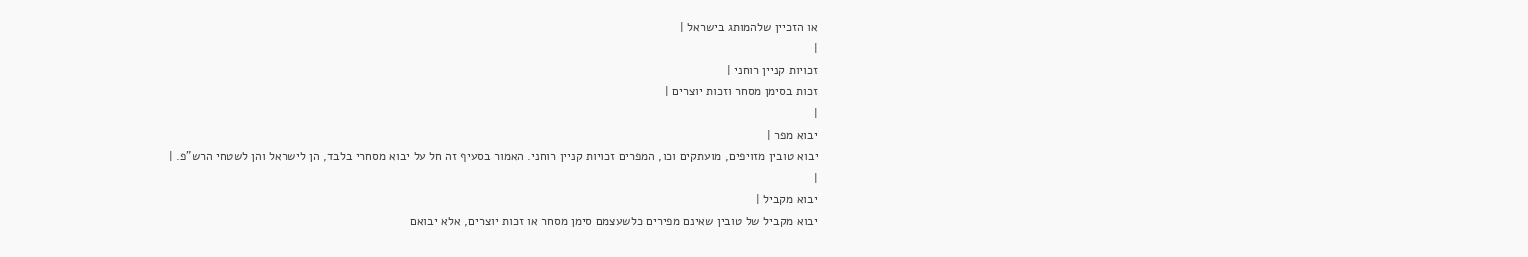או הזכיין שלהמותג בישראל |
|
זכויות קניין רוחני |
זכות בסימן מסחר וזכות יוצרים |
|
יבוא מפר |
יבוא טובין מזויפים, מועתקים וכו, המפרים זכויות קניין רוחני. האמור בסעיף זה חל על יבוא מסחרי בלבד, הן לישראל והן לשטחי הרש"פ. |
|
יבוא מקביל |
יבוא מקביל של טובין שאינם מפירים כלשעצמם סימן מסחר או זכות יוצרים, אלא יבואם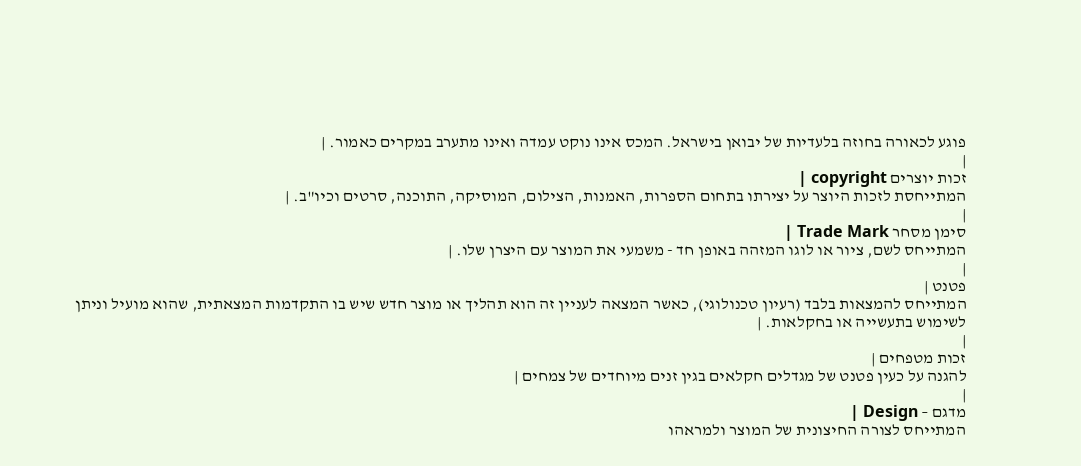פוגע לכאורה בחוזה בלעדיות של יבואן בישראל. המכס אינו נוקט עמדה ואינו מתערב במקרים כאמור. |
|
זכות יוצרים copyright |
המתייחסת לזכות היוצר על יצירתו בתחום הספרות, האמנות, הצילום, המוסיקה, התוכנה, סרטים וכיו"ב. |
|
סימן מסחר Trade Mark |
המתייחס לשם, ציור או לוגו המזהה באופן חד - משמעי את המוצר עם היצרן שלו. |
|
פטנט |
המתייחס להמצאות בלבד (רעיון טכנולוגי), כאשר המצאה לעניין זה הוא תהליך או מוצר חדש שיש בו התקדמות המצאתית, שהוא מועיל וניתן לשימוש בתעשייה או בחקלאות. |
|
זכות מטפחים |
להגנה על כעין פטנט של מגדלים חקלאים בגין זנים מיוחדים של צמחים |
|
מדגם – Design |
המתייחס לצורה החיצונית של המוצר ולמראהו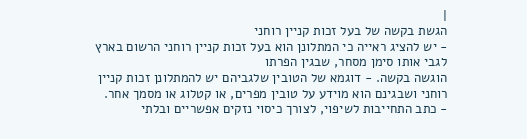|
הגשת בקשה של בעל זכות קניין רוחני
- יש להציג ראייה כי המתלונן הוא בעל זכות קניין רוחני הרשום בארץ לגבי אותו סימן מסחר, שבגין הפרתו
הוגשה בקשה. - דוגמא של הטובין שלגביהם יש להמתלונן זכות קניין רוחני ושבגינם הוא מוידע על טובין מפרים, או קטלוג או מסמך אחר.
- כתב התחייבות לשיפוי, לצורך כיסוי נזקים אפשריים ובלתי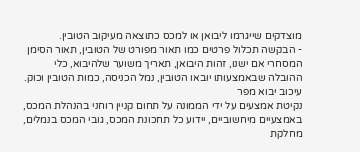מוצדקים שייגרמו ליבואן או למכס כתוצאה מעיקוב הטובין.
- הבקשה תכלול פרטים כמו תאור מפורט של הטובין, תאור הסימן המסחרי אם ישנו, זהות היבואן, תאריך משוער שלהיבוא, כלי ההובלה שבאמצעותו יובאו הטובין, נמל הכניסה, כמות הטובין וכוק.
עיכוב יבוא מפר
נקיטת אמצעים על ידי הממונה על תחום קניין רוחני בהנהלת המכס, באמצעיים מיחשוביים, יידוע כל תחכונת המכס, גובי המכס בנמלים, מחלקת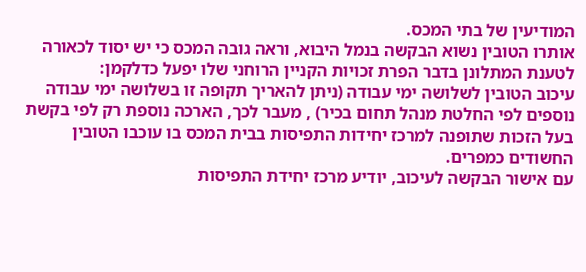המודיעין של בתי המכס.
אותרו הטובין נשוא הבקשה בנמל היבוא, וראה גובה המכס כי יש יסוד לכאורה לטענת המתלונן בדבר הפרת זכויות הקניין הרוחני שלו יפעל כדלקמן:
עיכוב הטובין לשלושה ימי עבודה (ניתן להאריך תקופה זו בשלושה ימי עבודה נוספים לפי החלטת מנהל תחום בכיר) , מעבר לכך, הארכה נוספת רק לפי בקשת בעל הזכות שתופנה למרכז יחידות התפיסות בבית המכס בו עוכבו הטובין החשודים כמפרים.
עם אישור הבקשה לעיכוב, יודיע מרכז יחידת התפיסות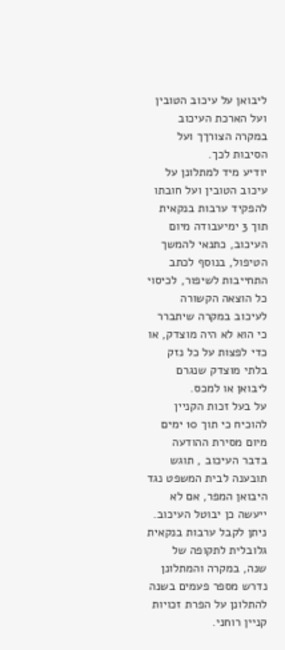ליבואן על עיכוב הטובין ועל הארכת העיכוב במקרה הצורךך ועל הסיבות לכך.
יודיע מיד למתלונן על עיכוב הטובין ועל חובתו להפקיד ערבות בנקאית תוך 3 ימיעבודה מיום העיכוב, כתנאי להמשך הטיפול, בנוסף לכתב התחייבות לשיפור, לכיסוי כל הוצאה הקשורה לעיכוב במקרה שיתברר כי הוא לא היה מוצדק, או כדי לפצות על כל נזק בלתי מוצדק שנגרם ליבואן או למכס.
על בעל זכות הקניין להוכיח כי תוך 10 ימים מיום מסירת ההודעה בדבר העיכוב , תוגש תובענה לבית המשפט נגד היבואן המפר, אם לא ייעשה כן יבוטל העיכוב.
ניתן לקבל ערבות בנקאית גלובלית לתקופה של שנה, במקרה והמתלונן נדרש מספר פעמים בשנה להתלונן על הפרת זכויות קניין רוחני.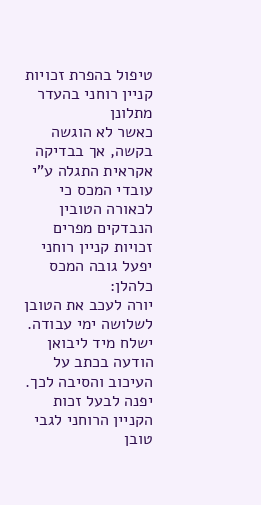טיפול בהפרת זכויות קניין רוחני בהעדר מתלונן
כאשר לא הוגשה בקשה, אך בבדיקה אקראית התגלה ע"י עובדי המכס כי לכאורה הטובין הנבדקים מפרים זכויות קניין רוחני יפעל גובה המכס כלהלן:
יורה לעכב את הטובן לשלושה ימי עבודה.
ישלח מיד ליבואן הודעה בכתב על העיכוב והסיבה לכך.
יפנה לבעל זכות הקניין הרוחני לגבי טובן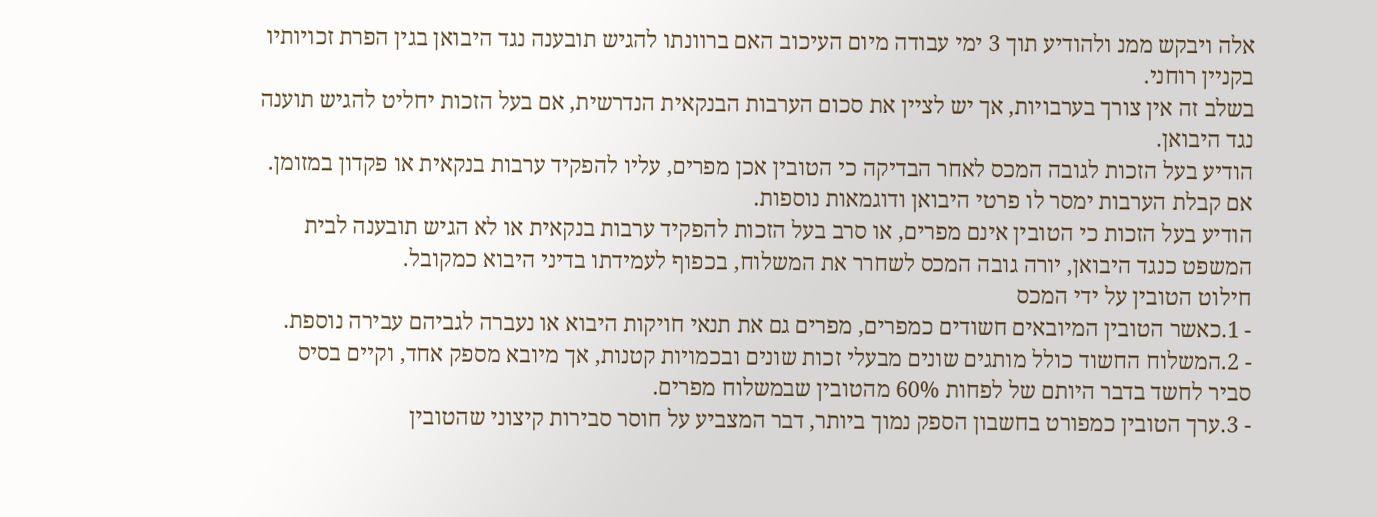אלה ויבקש ממנ ולהודיע תוך 3 ימי עבודה מיום העיכוב האם ברוונתו להגיש תובענה נגד היבואן בגין הפרת זכויותיו בקניין רוחני.
בשלב זה אין צורך בערבויות, אך יש לציין את סכום הערבות הבנקאית הנדרשית, אם בעל הזכות יחליט להגיש תוענה נגד היבואן.
הודיע בעל הזכות לגובה המכס לאחר הבדיקה כי הטובין אכן מפרים, עליו להפקיד ערבות בנקאית או פקדון במזומן. אם קבלת הערבות ימסר לו פרטי היבואן ודוגמאות נוספות.
הודיע בעל הזכות כי הטובין אינם מפרים, או סרב בעל הזכות להפקיד ערבות בנקאית או לא הגיש תובענה לבית המשפט כנגד היבואן, יורה גובה המכס לשחרר את המשלוח, בכפוף לעמידתו בדיני היבוא כמקובל.
חילוט הטובין על ידי המכס
- 1.כאשר הטובין המיובאים חשודים כמפרים, מפרים גם את תנאי חויקות היבוא או נעברה לגביהם עבירה נוספת.
- 2.המשלוח החשוד כולל מותגים שונים מבעלי זכות שונים ובכמויות קטנות, אך מיובא מספק אחד, וקיים בסיס סביר לחשד בדבר היותם של לפחות 60% מהטובין שבמשלוח מפרים.
- 3.ערך הטובין כמפורט בחשבון הספק נמוך ביותר, דבר המצביע על חוסר סבירות קיצוני שהטובין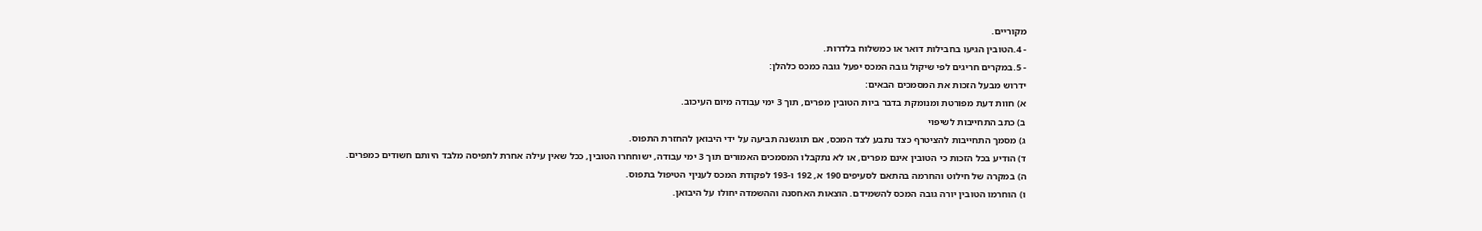מקוריים.
- 4.הטובין הגיעו בחבילות דואר או כמשלוח בלדרות.
- 5.במקרים חריגים לפי שיקול גובה המכס יפעל גובה כמכס כלהלן:
ידרוש מבעל הזכות את המסמכים הבאים:
א) חוות דעת מפורטת ומנומקת בדבר ביות הטובין מפרים, תוך 3 ימי עבודה מיום העיכוב.
ב) כתב התחייבות לשיפוי
ג) מסמך התחייבות להציטרף כצד נתבע לצד המכס, אם תוגשנה תביעה על ידי היבואן להחזרת התפוס.
ד) הודיע בכל הזכות כי הטובין אינם מפרים, או לא נתקבלו המסמכים האמורים תוך 3 ימי עבודה, ישוחחרו הטובין, ככל שאין עילה אחרת לתפיסה מלבד היותם חשודים כמפרים.
ה) במקרה של חילוט והחרמה בהתאם לסעיפים 190 א, 192 ו-193 לפקודת המכס לעניןי הטיפול בתפוס.
ו) הוחרמו הטובין יורה גובה המכס להשמידם. הוצאות האחסנה וההשמדה יחולו על היבואן.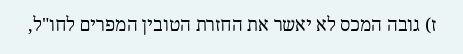ז) גובה המכס לא יאשר את החזרת הטובין המפרים לחו"ל,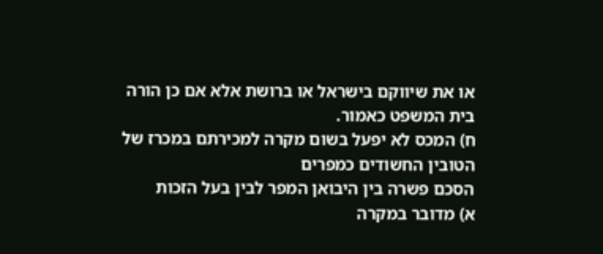או את שיווקם בישראל או ברושת אלא אם כן הורה בית המשפט כאמור.
ח) המכס לא יפעל בשום מקרה למכירתם במכרז של הטובין החשודים כמפרים
הסכם פשרה בין היבואן המפר לבין בעל הזכות
א) מדובר במקרה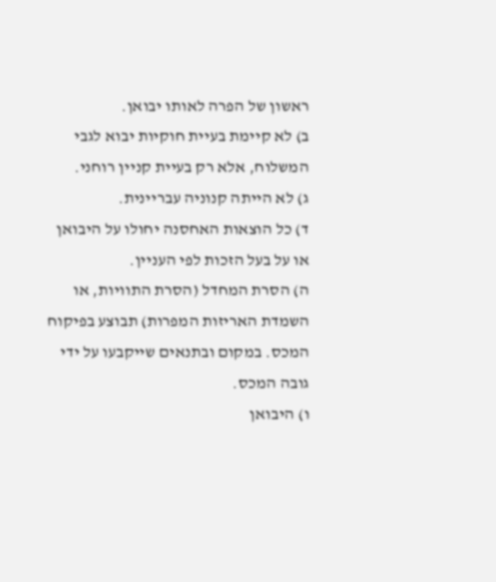ראשון של הפרה לאותו יבואן.
ב) לא קיימת בעיית חוקיות יבוא לגבי המשלוח, אלא רק בעיית קניין רוחני.
ג) לא הייתה קנוניה עבריינית.
ד) כל הוצאות האחסנה יחולו על היבואן או על בעל הזכות לפי העניין.
ה) הסרת המחדל (הסרת התוויות, או השמדת האריזות המפרות) תבוצע בפיקוח המכס. במקום ובתנאים שייקבעו על ידי גובה המכס.
ו) היבואן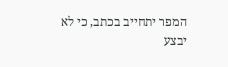המפר יתחייב בכתב, כי לא יבצע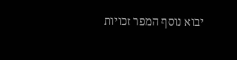יבוא נוסף המפר זכויות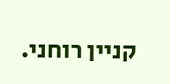קניין רוחני.